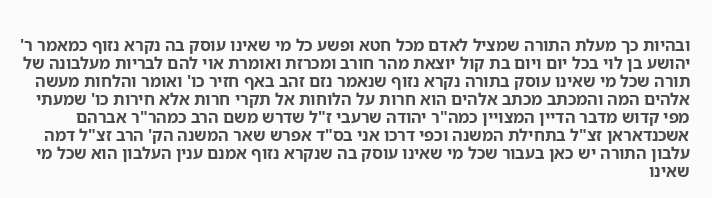ובהיות כך מעלת התורה שמציל לאדם מכל חטא ופשע כל מי שאינו עוסק בה נקרא נזוף כמאמר ר' יהושע בן לוי בכל יום ויום בת קול יוצאת מהר חורב ומכרזת ואומרת אוי להם לבריות מעלבונה של תורה שכל מי שאינו עוסק בתורה נקרא נזוף שנאמר נזם זהב באף חזיר כו' ואומר והלחות מעשה אלהים המה והמכתב מכתב אלהים הוא חרות על הלוחות אל תקרי חרות אלא חירות כו' שמעתי מפי קדוש מדבר הדיין המצויין כמה"ר יהודה שרעבי ז"ל שדרש משם הרב כמהר"ר אברהם אשכנדאראן זצ"ל בתחילת המשנה וכפי דרכו אני בס"ד אפרש שאר המשנה הק' הרב זצ"ל דמה עלבון התורה יש כאן בעבור שכל מי שאינו עוסק בה שנקרא נזוף אמנם ענין העלבון הוא שכל מי שאינו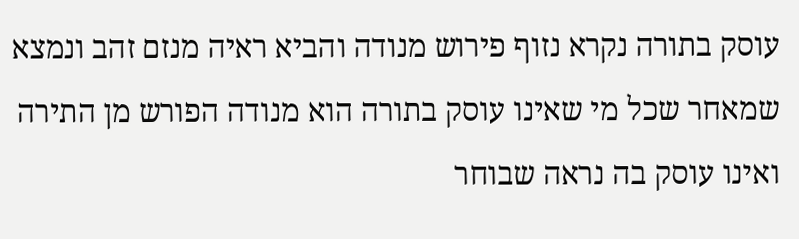עוסק בתורה נקרא נזוף פירוש מנודה והביא ראיה מנזם זהב ונמצא שמאחר שכל מי שאינו עוסק בתורה הוא מנודה הפורש מן התירה ואינו עוסק בה נראה שבוחר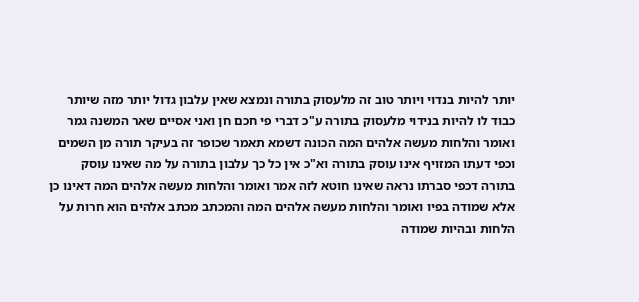יותר להיות בנדוי ויותר טוב זה מלעסוק בתורה ונמצא שאין עלבון גדול יותר מזה שיותר כבוד לו להיות בנידוי מלעסוק בתורה ע"כ דברי פי חכם חן ואני אסיים שאר המשנה גמר ואומר והלחות מעשה אלהים המה הכונה דשמא תאמר שכופר זה בעיקר תורה מן השמים וכפי דעתו המזויף אינו עוסק בתורה וא"כ אין כל כך עלבון בתורה על מה שאינו עוסק בתורה דכפי סברתו נראה שאינו חוטא לזה אמר ואומר והלחות מעשה אלהים המה דאינו כן אלא שמודה בפיו ואומר והלחות מעשה אלהים המה והמכתב מכתב אלהים הוא חרות על הלחות ובהיות שמודה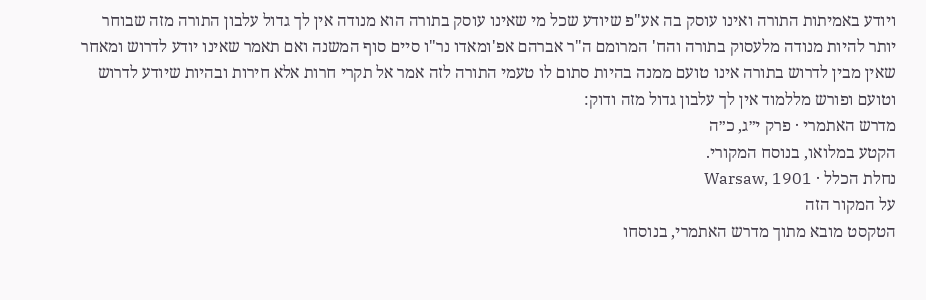ויודע באמיתות התורה ואינו עוסק בה אע"פ שיודע שכל מי שאינו עוסק בתורה הוא מנודה אין לך גדול עלבון התורה מזה שבוחר יותר להיות מנודה מלעסוק בתורה והח' המרומם ה"ר אברהם אפ'ומאדו נר"ו סיים סוף המשנה ואם תאמר שאינו יודע לדרוש ומאחר שאין מבין לדרוש בתורה אינו טועם ממנה בהיות סתום לו טעמי התורה לזה אמר אל תקרי חרות אלא חירות ובהיות שיודע לדרוש וטועם ופורש מללמוד אין לך עלבון גדול מזה ודוק:
מדרש האתמרי · פרק י״ג, כ״ה
הקטע במלואו, בנוסח המקורי.
נחלת הכלל · Warsaw, 1901
על המקור הזה
הטקסט מובא מתוך מדרש האתמרי, בנוסחו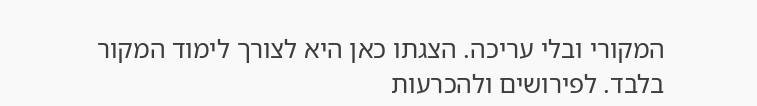המקורי ובלי עריכה. הצגתו כאן היא לצורך לימוד המקור בלבד. לפירושים ולהכרעות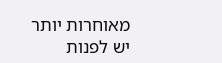מאוחרות יותר יש לפנות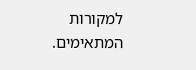למקורות המתאימים.